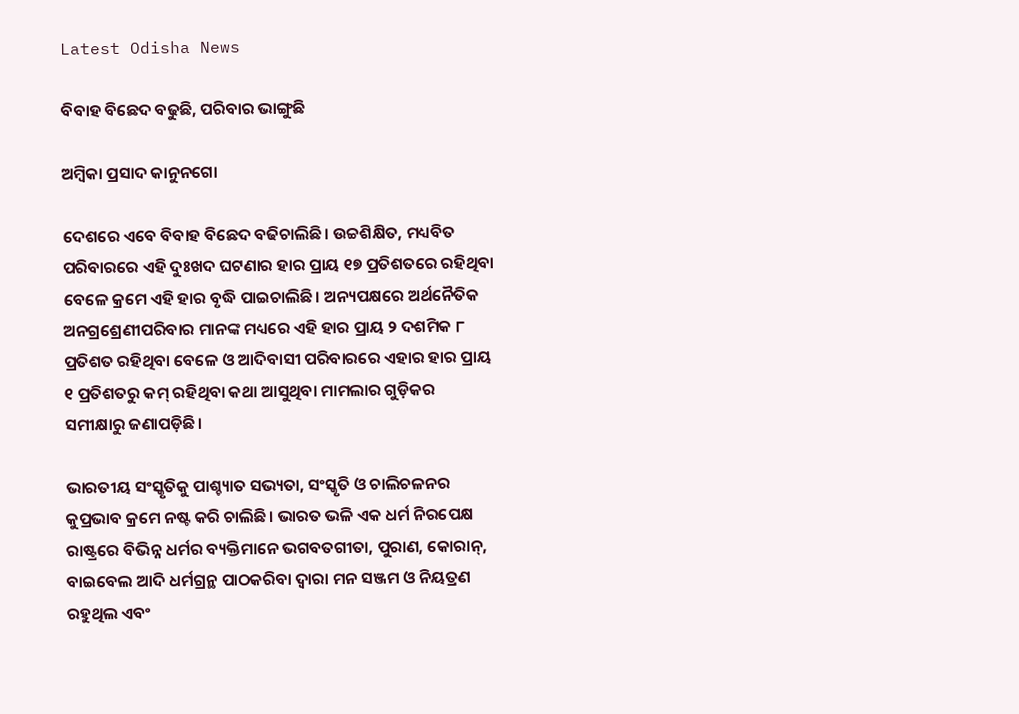Latest Odisha News

ବିବାହ ବିଛେଦ ବଢୁଛି, ପରିବାର ଭାଙ୍ଗୁଛି

ଅମ୍ବିକା ପ୍ରସାଦ କାନୁନଗୋ

ଦେଶରେ ଏବେ ବିବାହ ବିଛେଦ ବଢିଚାଲିଛି। ଉଚ୍ଚଶିକ୍ଷିତ, ମଧ୍ୟବିତ ପରିବାରରେ ଏହି ଦୁଃଖଦ ଘଟଣାର ହାର ପ୍ରାୟ ୧୭ ପ୍ରତିଶତରେ ରହିଥିବା ବେଳେ କ୍ରମେ ଏହି ହାର ବୃଦ୍ଧି ପାଇଚାଲିଛି। ଅନ୍ୟପକ୍ଷରେ ଅର୍ଥନୈତିକ ଅନଗ୍ରଶ୍ରେଣୀପରିବାର ମାନଙ୍କ ମଧ୍ୟରେ ଏହି ହାର ପ୍ରାୟ ୨ ଦଶମିକ ୮ ପ୍ରତିଶତ ରହିଥିବା ବେଳେ ଓ ଆଦିବାସୀ ପରିବାରରେ ଏହାର ହାର ପ୍ରାୟ ୧ ପ୍ରତିଶତରୁ କମ୍ ରହିଥିବା କଥା ଆସୁଥିବା ମାମଲାର ଗୁଡ଼ିକର ସମୀକ୍ଷାରୁ ଜଣାପଡ଼ିଛି।

ଭାରତୀୟ ସଂସ୍କୃତିକୁ ପାଶ୍ଚ୍ୟାତ ସଭ୍ୟତା, ସଂସ୍କୃତି ଓ ଚାଲିଚଳନର କୁପ୍ରଭାବ କ୍ରମେ ନଷ୍ଟ କରି ଚାଲିଛି। ଭାରତ ଭଳି ଏକ ଧର୍ମ ନିରପେକ୍ଷ ରାଷ୍ଟ୍ରରେ ବିଭିନ୍ନ ଧର୍ମର ବ୍ୟକ୍ତିମାନେ ଭଗବତଗୀତା, ପୁରାଣ, କୋରାନ୍, ବାଇବେଲ ଆଦି ଧର୍ମଗ୍ରନ୍ଥ ପାଠକରିବା ଦ୍ବାରା ମନ ସଞ୍ଜମ ଓ ନିୟତ୍ରଣ ରହୁଥିଲ ଏବଂ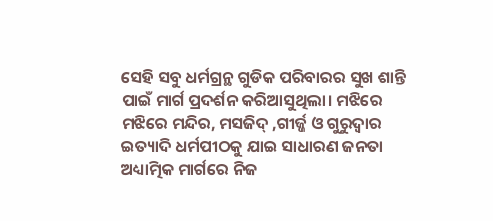ସେହି ସବୁ ଧର୍ମଗ୍ରନ୍ଥ ଗୁଡିକ ପରିବାରର ସୁଖ ଶାନ୍ତି ପାଇଁ ମାର୍ଗ ପ୍ରଦର୍ଶନ କରିଆସୁଥିଲା। ମଝିରେ ମଝିରେ ମନ୍ଦିର, ମସଜିଦ୍ ,ଗୀର୍ଜ୍ଜ ଓ ଗୁରୁଦ୍ବାର ଇତ୍ୟାଦି ଧର୍ମପୀଠକୁ ଯାଇ ସାଧାରଣ ଜନତା ଅଧ୍ୟାତ୍ମିକ ମାର୍ଗରେ ନିଜ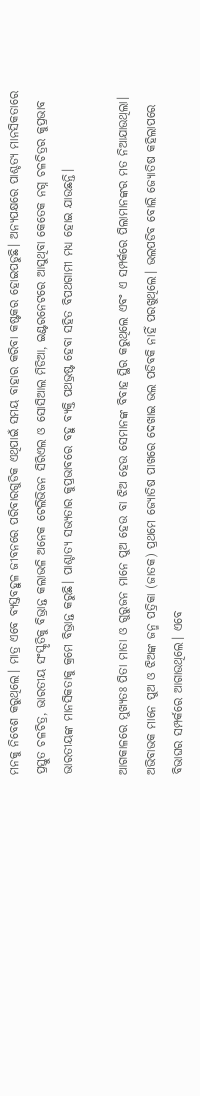ମନକୁ ନିବେଶ କରୁଥିଲେ। ମାତ୍ର ଏବେ ବ୍ୟସ୍ତବହୁଳ ଜୀବନରେ ପରିବାରଗୁଡିକ ଏଥିପାଇଁ ସମୟ ବାହାର କରିବା କଷ୍ଟକର ହୋଇପଡୁଛି। ଅନ୍ୟପକ୍ଷରେ ପାଶ୍ଚତ୍ୟ ମାନସିକତାରେ ପ୍ରସ୍ତୁତ ଚଳଚିତ୍ର, ଭାରତୀୟ ସଂସ୍କୃତିକୁ ବିଭ୍ରାନ୍ତ କଲାଭଳି ଅନେକ ଟେଲିଭିଜନ ସିରିଏଲ ଓ ସୋସିଆଲ ମିଡିଆ, ଇଣ୍ଟରନେଟରେ ଆସୁଥିବା କେତେକ ନଗ୍ନ ଚଳଚିତ୍ରର କୁପ୍ରଭାବ ଭାରତୀୟଙ୍କ ମାନସିକତାକୁ କ୍ରମେ ବିଭ୍ରାନ୍ତ କରୁଛି। ପାଶ୍ଚାତ୍ୟ ସଭ୍ୟତାର କୁପ୍ରଭାବରେ ବହୁ ବ୍ୟକ୍ତି ପଥଭ୍ରଷ୍ଟ ହେବା ସହିତ ବିପଥଗାମୀ ମଧ୍ୟ ହୋଇ ଯାଉଛନ୍ତି।

ଆଗକାଳରେ ମୁଖ୍ୟତଃ ପିତା ମାତା ଓ ଗୁରୁଜନ ମାନେ ପୁଅ ହେଉ ବା ଝିଅ ହେଉ ସେମାନଙ୍କ ବିବାହ ସ୍ଥିର କରୁଥିଲେ ଏବଂ ଏ ସମ୍ପର୍କରେ ପିଲାମାନଙ୍କ‌ର ମତ ନିଆଯାଉଥିଲା। ଅଭିବାଭକ ମାନେ ପୁଅ ଓ ଝିଅଙ୍କ ଜନ୍ମ ପତ୍ରିକା (ଜାତକ) ପ୍ରଥମେ ଜ୍ୟୋତିଷ ପାଖରେ ଦେଖାଇ ଭଲ ପଡିବକି ନାହିଁ ପରଖୁଥିଲେ। ଭଲପଡିବ ବୋଲି ଜ୍ୟୋତି‌‌ଷ କହିଲାପରେ ବିଭାଘର ସମ୍ପର୍କରେ ଆଗାଉଥିଲେ। ଏବେ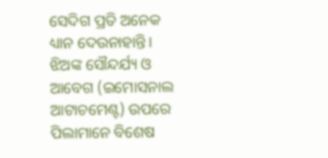ସେଦିଗ ପ୍ରତି ଅନେକ ଧ୍ୟାନ ଦେଉନାହାନ୍ତି। ଝିଅଙ୍କ ‌ସୌନ୍ଦର୍ଯ୍ୟ ଓ ଆବେଗ (ଇମୋସନାଲ ଆଟାଚମେଣ୍ଟ) ଉପରେ ପିଲାମାନେ ବିଶେଷ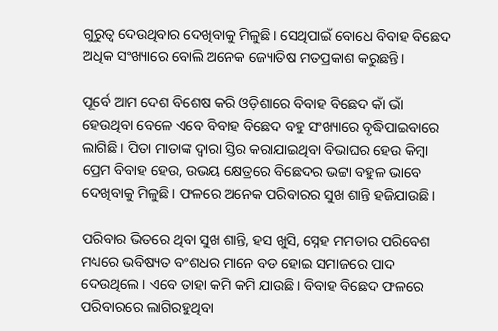ଗୁରୁତ୍ବ ଦେଉଥିବାର ଦେଖିବାକୁ ମିଳୁଛି। ସେଥିପାଇଁ ବୋଧେ ବିବାହ ବିଛେଦ ଅଧିକ ସଂଖ୍ୟାରେ ବୋଲି ଅନେକ ଜ୍ୟୋତିଷ ମତପ୍ରକାଶ କରୁଛନ୍ତି।

ପୂର୍ବେ ଆମ ଦେଶ ବିଶେଷ କରି ଓଡ଼ିଶାରେ ବିବାହ ବିଛେଦ କାଁ ଭାଁ ହେଉଥିବା ବେଳେ ଏବେ ବିବାହ ବିଛେଦ ବହୁ ସଂଖ୍ୟାରେ ବୃଦ୍ଧିପାଇବାରେ ଲାଗିଛି । ପିତା ମାତାଙ୍କ ଦ୍ବାରା ସ୍ତିର କରାଯାଇଥିବା ବିଭାଘର ହେଉ କିମ୍ବା ପ୍ରେମ ବିବାହ ହେଉ, ଉଭୟ କ୍ଷେତ୍ରରେ ବିଛେଦର ଭଟ୍ଟା ବହୁଳ ଭାବେ ଦେଖିବାକୁ ମିଳୁଛି। ଫଳରେ ଅନେକ ପରିବାରର ସୁଖ ଶାନ୍ତି ହଜିଯାଉଛି।

ପରିବାର ଭିତରେ ଥିବା ସୁଖ ଶାନ୍ତି, ହସ ଖୁସି, ସ୍ନେହ ମମତାର ପରିବେଶ ମଧ୍ୟରେ ଭବିଷ୍ୟତ ବଂଶଧର ମାନେ ବଡ ହୋଇ ସମାଜରେ ପାଦ ଦେଉଥିଲେ। ଏବେ ତାହା କମି କମି ଯାଉଛି। ବିବାହ ବିଛେଦ ଫଳରେ ପରିବାରରେ ଲାଗିରହୁଥିବା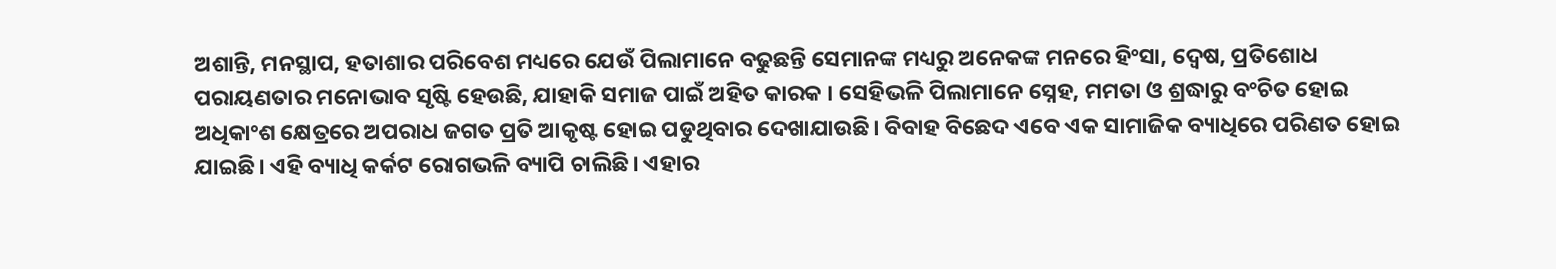ଅଶାନ୍ତି, ମନସ୍ଥାପ, ହତାଶାର ପରିବେଶ ମଧ୍ୟରେ ଯେଉଁ ପିଲାମାନେ ବଢୁଛନ୍ତି ସେମାନଙ୍କ ମଧ୍ୟରୁ ଅନେକଙ୍କ ମନରେ ହିଂସା, ଦ୍ବେଷ, ପ୍ରତିଶୋଧ ପରାୟଣତାର ମନୋଭାବ ସୃଷ୍ଟି ହେଉଛି, ଯାହାକି ସମାଜ ପାଇଁ ଅହିତ କାରକ । ସେହିଭଳି ପିଲାମାନେ ସ୍ନେହ, ମମତା ଓ ଶ୍ରଦ୍ଧାରୁ ବଂଚିତ ହୋଇ ଅଧିକାଂଶ କ୍ଷେତ୍ରରେ ଅପରାଧ ଜଗତ ପ୍ରତି ଆକୃଷ୍ଟ ହୋଇ ପଡୁଥିବାର ଦେଖାଯାଉଛି। ବିବାହ ବିଛେଦ ଏବେ ଏକ ସାମାଜିକ ବ୍ୟାଧିରେ ପରିଣତ ହୋଇ ଯାଇଛି। ଏହି ବ୍ୟାଧି କର୍କଟ ରୋଗଭଳି ବ୍ୟାପି ଚାଲିଛି। ଏହାର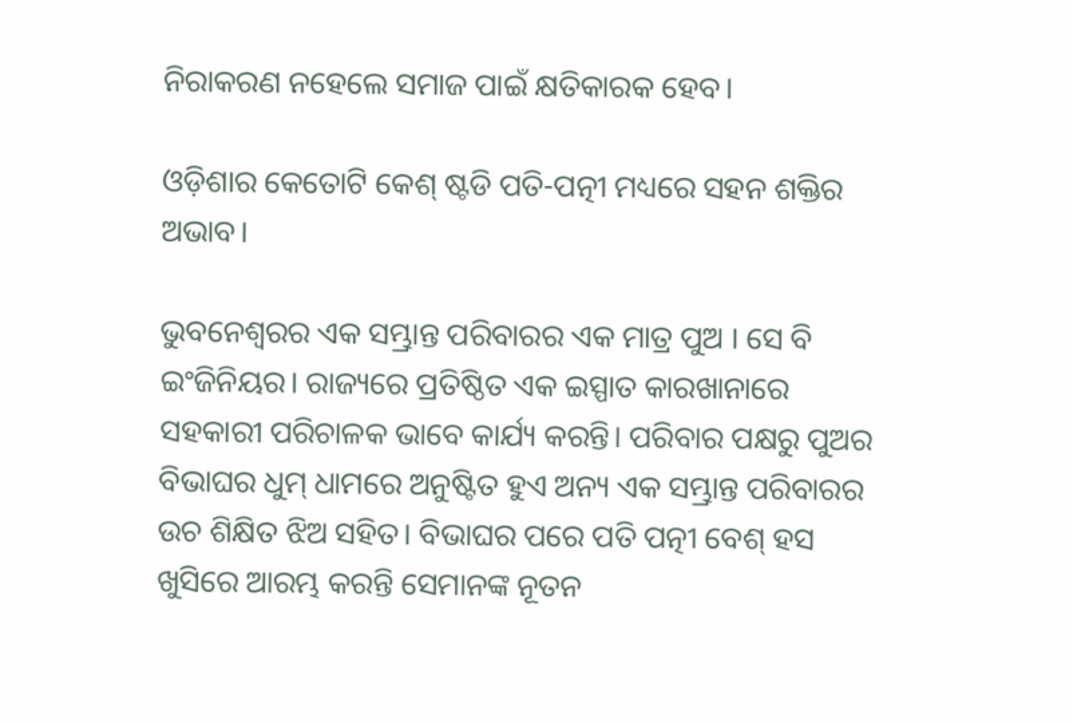ନିରାକରଣ ନହେଲେ ସମାଜ ପାଇଁ କ୍ଷତିକାରକ ହେବ।

ଓଡ଼ିଶାର କେତୋଟି କେଶ୍ ଷ୍ଟଡି ପତି-ପତ୍ନୀ ମଧ୍ୟରେ ସହନ ଶକ୍ତିର ଅଭାବ।

ଭୁବନେଶ୍ବରର ଏକ ସମ୍ଭ୍ରାନ୍ତ ପରିବାରର ଏକ ମାତ୍ର ପୁଅ । ସେ ବି ଇଂଜିନିୟର। ରାଜ୍ୟରେ ପ୍ରତିଷ୍ଠିତ ଏକ ଇସ୍ପାତ କାରଖାନାରେ ସହକାରୀ ପରିଚାଳକ ଭାବେ କାର୍ଯ୍ୟ କରନ୍ତି। ପରିବାର ପକ୍ଷରୁ ପୁଅର ବିଭାଘର ଧୁମ୍ ଧାମରେ ଅନୁଷ୍ଟିତ ହୁଏ ଅନ୍ୟ ଏକ ସମ୍ଭ୍ରାନ୍ତ ପରିବାରର ଉଚ ଶିକ୍ଷିତ ଝିଅ ସହିତ। ବିଭାଘର ପରେ ପତି ପତ୍ନୀ ବେଶ୍ ହସ ଖୁସିରେ ଆରମ୍ଭ କରନ୍ତି ସେମାନଙ୍କ ନୂତନ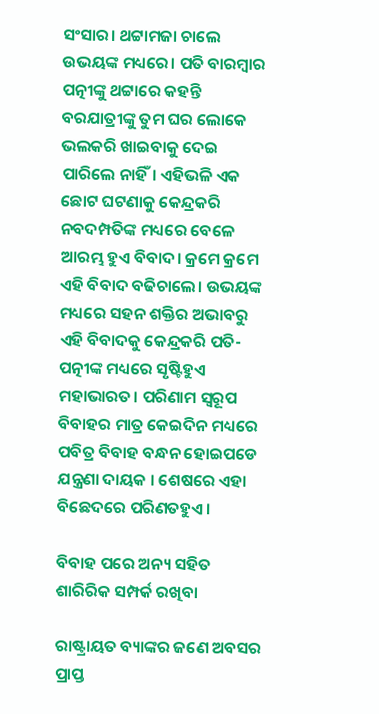ସଂସାର। ଥଟ୍ଟାମଜା ଚାଲେ ଉଭୟଙ୍କ ମଧ୍ୟରେ। ପତି ବାରମ୍ବାର ପତ୍ନୀଙ୍କୁ ଥଟ୍ଟାରେ କହନ୍ତି ବରଯାତ୍ରୀଙ୍କୁ ତୁମ ଘର ଲୋକେ ଭଲକରି ଖାଇବାକୁ ଦେଇ ପାରିଲେ ନାହିଁ। ଏହିଭଳି ଏକ ଛୋଟ ଘଟଣାକୁ କେନ୍ଦ୍ରକରି ନବଦମ୍ପତିଙ୍କ ମଧ୍ୟରେ ବେଳେ ଆରମ୍ଭ ହୁଏ ବିବାଦ। କ୍ରମେ କ୍ରମେ ଏହି ବିବାଦ ବଢିଚାଲେ। ଉଭୟଙ୍କ ମଧ୍ୟରେ ସହନ ଶକ୍ତିର ଅଭାବରୁ ଏହି ବିବାଦକୁ କେନ୍ଦ୍ରକରି ପତି-ପତ୍ନୀଙ୍କ ମଧ୍ୟରେ ସୃଷ୍ଟିହୁଏ ମହାଭାରତ। ପରିଣାମ ସ୍ବରୂପ ବିବାହର ମାତ୍ର କେଇଦିନ ମଧ୍ୟରେ ପବିତ୍ର ବିବାହ ବନ୍ଧନ ହୋଇପଡେ ଯନ୍ତ୍ରଣା ଦାୟକ । ଶେଷରେ ଏହା ବିଛେଦରେ ପରିଣତହୁଏ।

ବିବାହ ପରେ ଅନ୍ୟ ସହିତ ଶାରିରିକ ସମ୍ପର୍କ ରଖିବା

ରାଷ୍ଟ୍ରାୟତ ବ୍ୟାଙ୍କର ଜ‌ଣେ ଅବସର ପ୍ରାପ୍ତ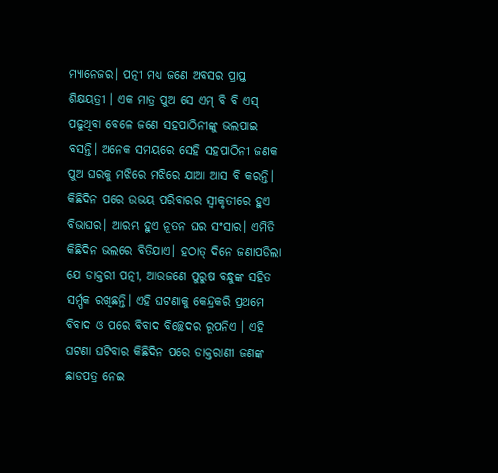ମ୍ୟାନେଜର। ପତ୍ନୀ ମଧ୍ୟ ଜଣେ ଅବସର ପ୍ରାପ୍ତ ଶିକ୍ଷୟତ୍ରୀ । ଏକ ମାତ୍ର ପୁଅ ସେ ଏମ୍ ବି ବି ଏସ୍ ପଢୁଥିବା ବେଳେ ଜଣେ ସହପାଠିନୀଙ୍କୁ ଭଲପାଇ ବସନ୍ତି। ଅନେକ ସମୟରେ ସେହି ସହପାଠିନୀ ଜଣକ ପୁଅ ଘରକୁ ମଝିରେ ମଝିରେ ଯାଆ ଆସ ବି କରନ୍ତି। କିଛିଦିନ ପରେ ଉଭୟ ପରିବାରର ସ୍ବୀକୃତୀରେ ହୁଏ ବିଭାଘର। ଆରମ୍ଭ ହୁଏ ନୂତନ ଘର ସଂସାର। ଏମିତି କିଛିଦିନ ଭଲରେ ବିତିଯାଏ। ହଠାତ୍ ଦିନେ ଜଣାପଡିଲା ଯେ ଡାକ୍ତରୀ ପତ୍ନୀ, ଆଉଜଣେ ପୁରୁଷ ବନ୍ଧୁଙ୍କ ସହିତ ସର୍ମ୍ପକ ରଖିଛନ୍ତି। ଏହି ଘଟଣାକୁ କେନ୍ଦ୍ରକରି ପ୍ରଥମେ ବିବାଦ ଓ ପରେ ବିବାଦ ବିଚ୍ଛେଦର ରୂପନିଏ । ଏହି ଘଟଣା ଘଟିବାର କିଛିଦିନ ପରେ ଡାକ୍ତରାଣୀ ଜଣଙ୍କ ଛାଡପତ୍ର ନେଇ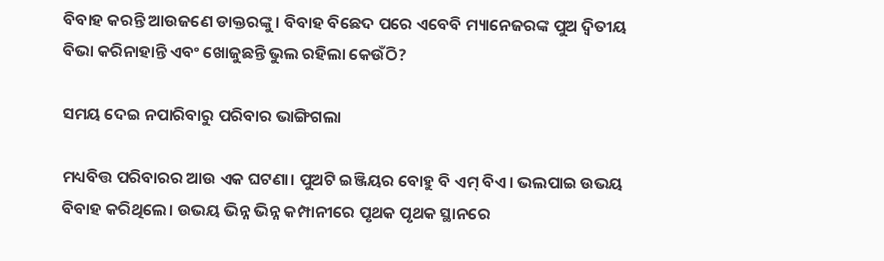ବିବାହ କରନ୍ତି ଆଉଜଣେ ଡାକ୍ତରଙ୍କୁ। ବିବାହ ବିଛେଦ ପରେ ଏବେବି ମ୍ୟାନେଜରଙ୍କ ପୁଅ ଦ୍ବିତୀୟ ବିଭା କରିନାହାନ୍ତି ଏବଂ ଖୋଜୁଛନ୍ତି ଭୁଲ ରହିଲା କେଉଁଠି?

ସମୟ ଦେଇ ନପାରିବାରୁ ପରିବାର ଭାଙ୍ଗିଗଲା

ମଧ୍ୟବିତ୍ତ ପରିବାରର ଆଉ ଏକ ଘଟଣା। ପୁଅଟି ଇଞ୍ଜିୟର ବୋହୁ ବି ଏମ୍ ବିଏ। ଭଲପାଇ ଉଭୟ ବିବାହ କରିଥିଲେ। ଉଭୟ ଭିନ୍ନ ଭିନ୍ନ କମ୍ପାନୀରେ ପୃଥକ ପୃଥକ ସ୍ଥାନରେ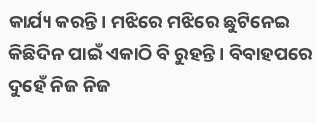କାର୍ଯ୍ୟ କରନ୍ତି। ମଝିରେ ମଝିରେ ଛୁଟିନେଇ କିଛିଦିନ ପାଇଁ ଏକାଠି ବି ରୁହନ୍ତି। ବିବାହପରେ ଦୁହେଁ ନିଜ ନିଜ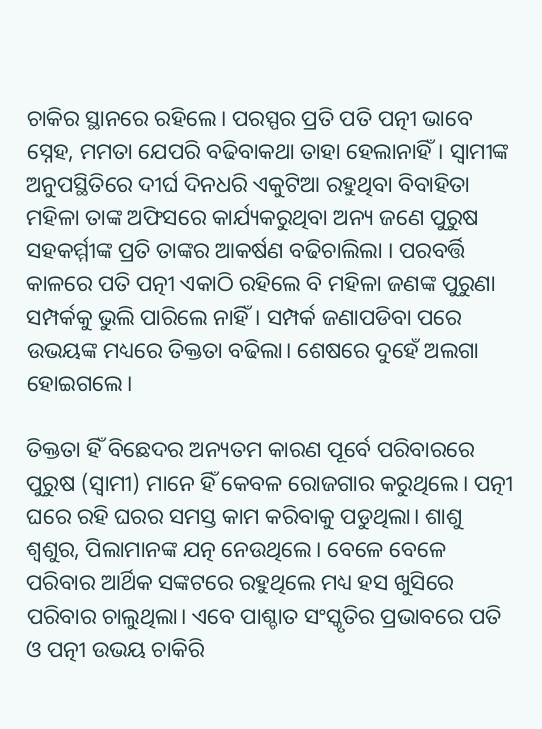ଚାକିର ସ୍ଥାନରେ ରହିଲେ। ପରସ୍ପର ପ୍ରତି ପତି ପତ୍ନୀ ଭାବେ ସ୍ନେହ, ମମତା ଯେପରି ବଢିବାକଥା ତାହା ହେଲାନାହିଁ। ସ୍ବାମୀଙ୍କ ଅନୁପସ୍ଥିତିରେ ଦୀର୍ଘ ଦିନଧରି ଏକୁଟିଆ ରହୁଥିବା ବିବାହିତା ମହିଳା ତାଙ୍କ ଅଫିସରେ କାର୍ଯ୍ୟକରୁଥିବା ଅନ୍ୟ ଜ‌ଣେ ପୁରୁଷ ସହକର୍ମ୍ମୀଙ୍କ ପ୍ରତି ତାଙ୍କର ଆକର୍ଷଣ ବଢିଚାଲିଲା । ପରବର୍ତ୍ତି କାଳରେ ପତି ପତ୍ନୀ ଏକାଠି ରହିଲେ ବି ମହିଳା ଜଣଙ୍କ ପୁରୁଣା ସମ୍ପର୍କକୁ ଭୁଲି ପାରିଲେ ନାହିଁ। ସମ୍ପର୍କ ଜଣାପଡିବା ପରେ ଉଭୟଙ୍କ ମଧ୍ୟରେ ତିକ୍ତତା ବଢିଲା। ଶେଷରେ ଦୁହେଁ ଅଲଗା ହୋଇଗଲେ।

ତିକ୍ତତା ହିଁ ବିଛେଦର ଅନ୍ୟତମ କାରଣ ପୂର୍ବେ ପରିବାରରେ ପୁରୁଷ (ସ୍ବାମୀ) ମାନେ ହିଁ ‌କେବଳ ରୋଜଗାର କରୁଥିଲେ। ପତ୍ନୀ ଘରେ ରହି ଘରର ସମସ୍ତ କାମ କରିବାକୁ ପଡୁଥିଲା। ଶାଶୁ ଶ୍ବଶୁର, ପିଲାମାନଙ୍କ ଯତ୍ନ ନେଉଥିଲେ। ବେଳେ ବେଳେ ପରିବାର ଆର୍ଥିକ ସଙ୍କଟରେ ରହୁଥିଲେ ମଧ୍ୟ ହସ ଖୁସିରେ ପରିବାର ଚାଲୁଥିଲା। ଏବେ ପାଶ୍ଚାତ ସଂସ୍କୃତିର ପ୍ରଭାବରେ ପତି ଓ ପତ୍ନୀ ଉଭୟ ଚାକିରି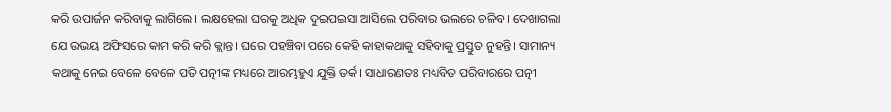କରି ଉପାର୍ଜନ କରିବାକୁ ଲାଗିଲେ। ଲକ୍ଷହେଲା ଘରକୁ ଅଧିକ ଦୁଇପଇସା ଆସିଲେ ପରିବାର ଭଲରେ ଚଳିବ। ଦେଖାଗଲା ଯେ ଉଭୟ ଅଫିସରେ କାମ କରି କରି କ୍ଲାନ୍ତ। ଘରେ ପହଞ୍ଚିବା ପରେ ‌କେହି କାହାକଥାକୁ ସହିବାକୁ ପ୍ରସ୍ତୁତ ନୁହନ୍ତି। ସାମାନ୍ୟ କଥାକୁ ନେଇ ବେଳେ ବେଳେ ପତି ପତ୍ନୀଙ୍କ ମଧ୍ୟରେ ଆରମ୍ଭହୁଏ ଯୁକ୍ତି ତର୍କ। ସାଧାରଣତଃ ମଧ୍ୟବିତ ପରିବାରରେ ପତ୍ନୀ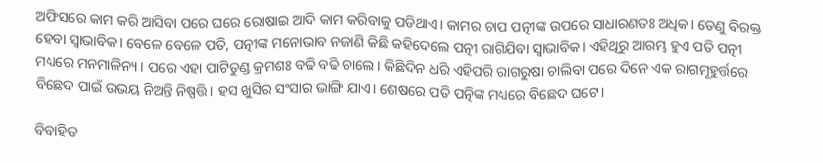ଅଫିସରେ କାମ କରି ଆସିବା ପରେ ଘରେ ରୋଷାଇ ଆଦି କାମ କରିବାକୁ ପଡିଥାଏ। କାମର ଚାପ ପତ୍ନୀଙ୍କ ଉପରେ ସାଧାରଣତଃ ଅଧିକ। ତେଣୁ ବିରକ୍ତ ହେବା ସ୍ବାଭାବିକ। ବେଳେ ବେଳେ ପତି, ପତ୍ନୀଙ୍କ ମନୋଭାବ ନଜାଣି କିଛି କହିଦେଲେ ପତ୍ନୀ ରାଗିଯିବା ସ୍ବାଭାବିକ। ଏହିଥିରୁ ଆରମ୍ଭ ହୁଏ ପତି ପତ୍ନୀ ମଧ୍ୟରେ ମନମାଳିନ୍ୟ। ପରେ ଏହା ପାଟିତୁଣ୍ଡ କ୍ରମଶଃ ବଢି ବଢି ଚାଲେ। କିଛିଦିନ ଧରି ଏହିପରି ରାଗରୁଷା ଚାଲିବା ପରେ ଦିନେ ଏକ ରାଗମୂହୁର୍ତ୍ତରେ ବିଛେଦ ପାଇଁ ଉଭୟ ନିଅନ୍ତି ନିଷ୍ପତ୍ତି। ହସ ଖୁସିର ସଂସାର ଭାଙ୍ଗି ଯାଏ। ଶେଷରେ ପତି ପତ୍ନିଙ୍କ ମଧ୍ୟରେ ବିଛେଦ ‌ଘ‌ଟେ।

ବିବାହିତ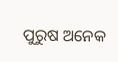ପୁରୁଷ ଅନେକ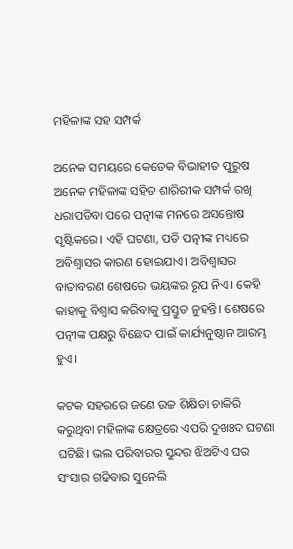ମହିଳାଙ୍କ ସହ ‌ସମ୍ପର୍କ

ଅନେକ ସମୟରେ କେତେକ ବିଭାହୀତ ପୁରୁଷ ଅନେକ ମହିଳାଙ୍କ ସହିତ ଶାରିରୀକ ସମ୍ପର୍କ ରଖି ଧରାପଡିବା ପରେ ପତ୍ନୀଙ୍କ ମନରେ ଅସନ୍ତୋଷ ସୃଷ୍ଟିକରେ। ଏହି ଘଟଣା, ପତି ପତ୍ନୀଙ୍କ ମଧ୍ୟରେ ଅବିଶ୍ବାସର କାରଣ ହୋଇଯାଏ। ଅବିଶ୍ବାସର ବାତାବରଣ ଶେଷରେ ଭୟଙ୍କର ରୂପ ନିଏ। କେହି କାହାକୁ ବିଶ୍ବାସ କରିବାକୁ ପ୍ରସ୍ତୁତ ନୁହନ୍ତି। ଶେଷରେ ପତ୍ନୀଙ୍କ ପକ୍ଷରୁ ବିଛେଦ ପାଇଁ କାର୍ଯ୍ୟନୁଷ୍ଠାନ ଆରମ୍ଭ ହୁଏ।

କଟକ ସହରରେ ଜଣେ ଉଚ୍ଚ ଶିକ୍ଷିତା ଚାକିରି କରୁଥିବା ମହିଳାଙ୍କ କ୍ଷେତ୍ରରେ ଏପରି ଦୁଖଃଦ ଘଟଣା ଘଟିଛି। ‌ଭଲ ପରିବାରର ସୁନ୍ଦର ଝିଅଟିଏ ଘର ସଂସାର ଗଢିବାର ସୁନେଲି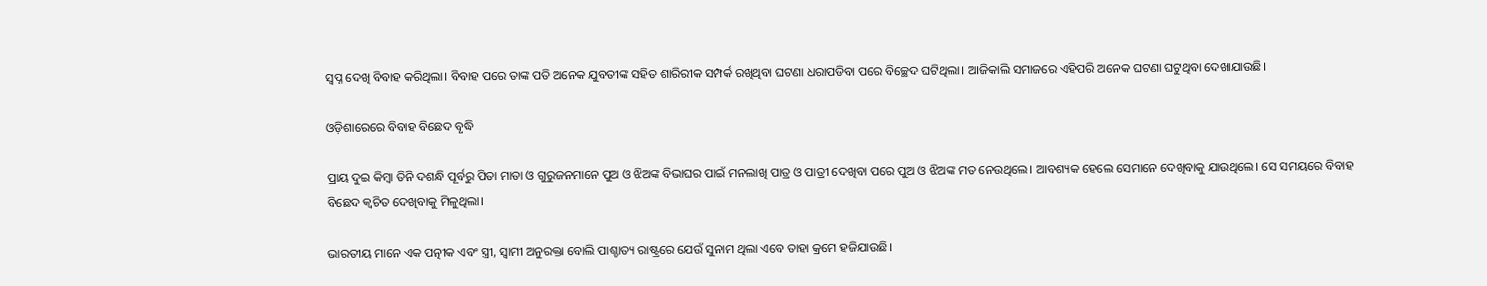ସ୍ବପ୍ନ ଦେଖି ବିବାହ କରିଥିଲା। ବିବାହ ପରେ ତାଙ୍କ ପତି ଅନେକ ଯୁବତୀଙ୍କ ସହିତ ଶାରିରୀକ ସମ୍ପର୍କ ରଖିଥିବା ଘଟଣା ଧରାପଡିବା ପରେ ବିଚ୍ଛେଦ ଘଟିଥିଲା। ଆଜିକାଲି ସମାଜରେ ଏହିପରି ଅନେକ ଘଟଣା ଘଟୁଥିବା ଦେଖାଯାଉଛି।

ଓଡ଼ିଶାରେରେ ବିବାହ ବିଛେଦ ବୃଦ୍ଧି

ପ୍ରାୟ ଦୁଇ କିମ୍ବା ତିନି ଦଶନ୍ଧି ପୂର୍ବରୁ ପିତା ମାତା ଓ ଗୁରୁଜନମାନେ ପୁଅ ଓ ଝିଅଙ୍କ ବିଭାଘର ପାଇଁ ମନଲାଖି ପାତ୍ର ଓ ପାତ୍ରୀ ଦେଖିବା ପରେ ପୁଅ ଓ ଝିଅଙ୍କ ମତ ନେଉଥିଲେ। ଆବଶ୍ୟକ ହେଲେ ସେମାନେ ଦେଖିବାକୁ ଯାଉଥିଲେ। ସେ ସମୟରେ ବିବାହ ବିଛେଦ କ୍ବଚିତ ଦେଖିବାକୁ ମିଳୁଥିଲା।

ଭାରତୀୟ ମାନେ ଏକ ପତ୍ନୀକ ଏବଂ ସ୍ତ୍ରୀ, ସ୍ବାମୀ ଅନୁରକ୍ତା ବୋଲି ପାଶ୍ଚାତ୍ୟ ରାଷ୍ଟ୍ରରେ ଯେଉଁ ସୁନାମ ଥିଲା ଏବେ ତାହା କ୍ରମେ ହଜିଯାଉଛି।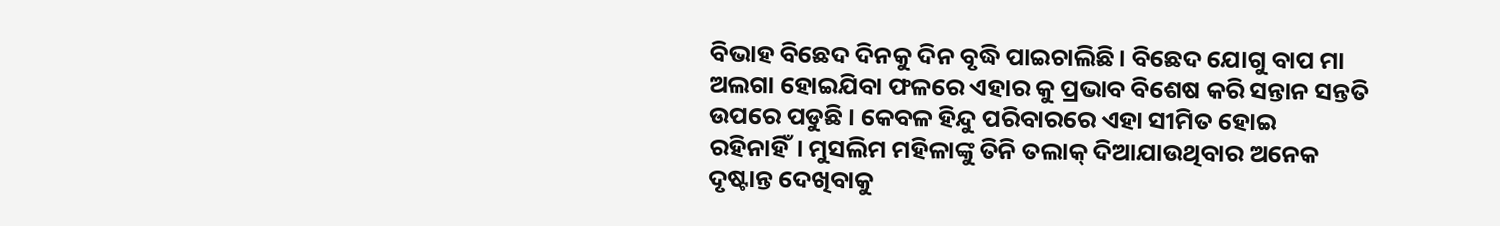ବିଭାହ ବିଛେଦ ଦିନକୁ ଦିନ ବୃଦ୍ଧି ପାଇଚାଲିଛି। ବିଛେଦ ଯୋଗୁ ବାପ ମା ଅଲଗା ହୋଇଯିବା ଫଳରେ ଏହାର କୁ ପ୍ରଭାବ ବିଶେଷ କରି ସନ୍ତାନ ସନ୍ତତି ଉପରେ ପଡୁଛି । କେବଳ ହିନ୍ଦୁ ପରିବାରରେ ଏହା ସୀମିତ ହୋଇ ରହିନାହିଁ। ମୁସଲିମ ମହିଳାଙ୍କୁ ତିନି ତଲାକ୍ ଦିଆଯାଉଥିବାର ଅନେକ ଦୃଷ୍ଟାନ୍ତ ଦେଖିବାକୁ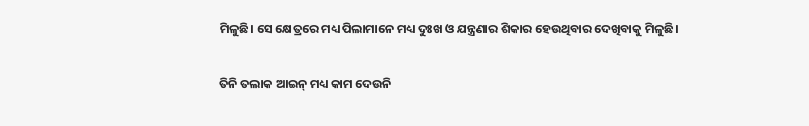ମିଳୁଛି। ସେ କ୍ଷେତ୍ରରେ ମଧ୍ୟ ପିଲାମା‌ନେ ମଧ୍ୟ ଦୁଃଖ ଓ ଯନ୍ତ୍ରଣାର ଶିକାର ହେଉଥିବାର ଦେଖିବାକୁ ମିଳୁଛି।

ତିନି ତଲାକ ଆଇନ୍ ମଧ୍ୟ କାମ ଦେଉନି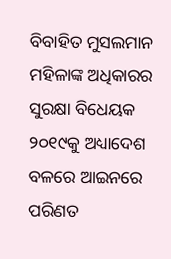ବିବାହିତ ମୁସଲମାନ ମହିଳାଙ୍କ ଅଧିକାରର ସୁରକ୍ଷା ବିଧେୟକ ୨୦୧୯କୁ ଅଧ୍ୟାଦେଶ ବଳରେ ଆଇନରେ ପରିଣତ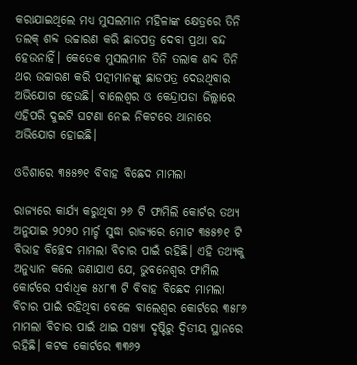କରାଯାଇଥିଲେ ମଧ୍ୟ ମୁସଲମାନ ମହିଳାଙ୍କ କ୍ଷେତ୍ରରେ ତିନି ତଲକ୍ ଶବ୍ଦ ଉଚ୍ଚାରଣ କରି ଛାଡପତ୍ର ଦେବା ପ୍ରଥା ବନ୍ଦ ହେଉନାହିଁ। କେତେକ ମୁସଲମାନ ତିନି ତଲାକ ଶବ୍ଦ ତିନି ଥର ଉଚ୍ଚାରଣ କରି ପତ୍ନୀମାନଙ୍କୁ ଛାଡପତ୍ର ଦେଉଥିବାର ଅଭିଯୋଗ ହେଉଛି। ବାଲେଶ୍ବର ଓ କେନ୍ଦ୍ରାପଡା ଜିଲ୍ଲାରେ ଏହିପରି ଦୁଇଟି ଘଟଣା ନେଇ ନିକଟରେ ଥାନାରେ ଅଭିଯୋଗ ହୋଇଛି।

ଓଡିଶାରେ ୩୫୫୭୧ ବିବାହ ବିଛେଦ ମାମଲା

ରାଜ୍ୟରେ କାର୍ଯ୍ୟ କରୁଥିବା ୨୬ ଟି ଫାମିଲି କୋର୍ଟର ତଥ୍ୟ ଅନୁଯାଇ ୨୦୨୦ ମାର୍ଚ୍ଚ ସୁଦ୍ଧା ରାଜ୍ୟରେ ମୋଟ ୩୫୫୭୧ ଟି ବିଭାହ ବିଚ୍ଛେଦ ମାମଲା ବିଚାର ପାଇଁ ରହିଛି। ଏହି ତଥ୍ୟକୁ ଅନୁଧ୍ୟାନ କଲେ ଜଣାଯାଏ ଯେ, ଭୁବନେଶ୍ବର ଫାମିଲ କୋର୍ଟରେ ସର୍ବାଧିକ ୫୪୮୩ ଟି ବିବାହ ବିଛେଦ ମାମଲା ବିଚାର ପାଇଁ ରହିଥିବା ବେଳେ ବାଲେଶ୍ବର କୋର୍ଟରେ ୩୫୮୬ ମାମଲା ବିଚାର ପାଇଁ ଥାଇ ସଖ୍ୟା ଦୃଷ୍ଟିରୁ ଦ୍ବିତୀୟ ସ୍ଥାନରେ ରହିଛି। କଟକ‌ କୋର୍ଟରେ ୩୩୬୨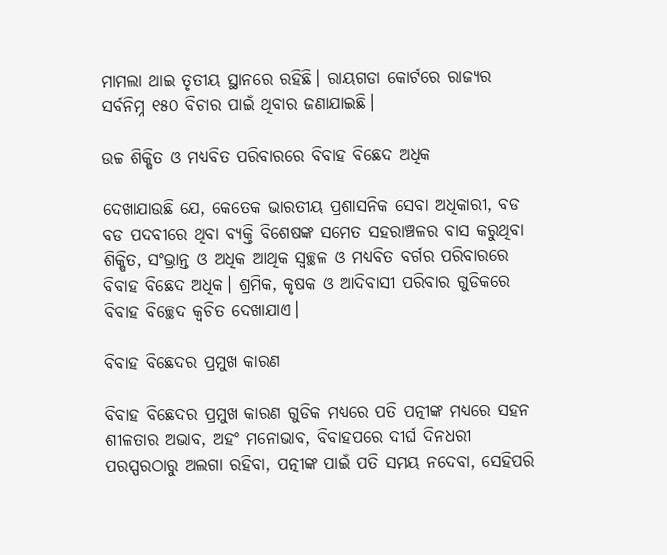ମାମଲା ଥାଇ ତୃତୀୟ ସ୍ଥାନରେ ରହିଛି। ରାୟଗଡା କୋର୍ଟରେ ରାଜ୍ୟର ସର୍ବନିମ୍ନ ୧୫୦ ବିଚାର ପାଇଁ ଥିବାର ଜଣାଯାଇଛି।

ଉଚ୍ଚ ଶିକ୍ଷିତ ଓ ମଧ୍ୟବିତ ପରିବାରରେ ବିବାହ ବିଛେଦ ଅଧିକ

ଦେଖାଯାଉଛି ଯେ, କେତେକ ଭାରତୀୟ ପ୍ରଶାସନିକ ସେବା ଅଧିକାରୀ, ବଡ ବଡ ପଦବୀରେ ଥିବା ବ୍ୟକ୍ତି ବିଶେଷଙ୍କ ସମେତ ସହରାଞ୍ଚଳର ବାସ କରୁଥିବା ଶିକ୍ଷିତ, ସଂଭ୍ରାନ୍ତ ଓ ଅଧିକ ଆଥିକ ସ୍ବଚ୍ଛଳ ଓ ମଧ୍ୟବିତ ବର୍ଗର ପରିବାରରେ ବିବାହ ବିଛେଦ ଅଧିକ। ଶ୍ରମିକ, କୃଷକ ଓ ଆଦିବାସୀ ପରିବାର ଗୁଡିକରେ ବିବାହ ବିଚ୍ଛେଦ କ୍ବଚିତ ଦେଖାଯାଏ।

ବିବାହ ବିଛେଦର ପ୍ରମୁଖ କାରଣ

ବିବାହ ବିଛେଦର ପ୍ରମୁଖ କାରଣ ଗୁଡିକ ମଧ୍ୟରେ ପତି ପତ୍ନୀଙ୍କ ମଧ୍ୟରେ ସହନ ଶୀଳତାର ଅଭାବ, ଅହଂ ମନୋଭାବ, ବିବାହପରେ ଦୀର୍ଘ ଦିନଧରୀ ପରସ୍ପରଠାରୁ ଅଲଗା ରହିବା, ପତ୍ନୀଙ୍କ ପାଇଁ ପତି ସମୟ ନଦେବା, ସେହିପରି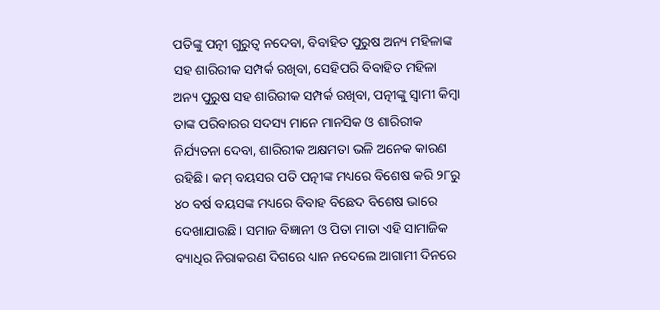ପତିଙ୍କୁ ପତ୍ନୀ ଗୁରୁତ୍ବ ନଦେବା, ବିବାହିତ ପୁରୁଷ ଅନ୍ୟ ମହିଳାଙ୍କ ସହ ଶାରିରୀକ ସମ୍ପର୍କ ରଖିବା, ସେହିପରି ବିବାହିତ ମହିଳା ଅନ୍ୟ ପୁରୁଷ ସହ ଶାରିରୀକ ସମ୍ପର୍କ ରଖିବା, ପତ୍ନୀଙ୍କୁ ସ୍ବାମୀ କିମ୍ବା ତାଙ୍କ ପରିବାରର ସଦସ୍ୟ ମାନେ ମାନସିକ ଓ ଶାରିରୀକ ନିର୍ଯ୍ୟତନା ଦେବା, ଶାରିରୀକ ଅକ୍ଷମତା ଭଳି ଅନେକ କାରଣ ରହିଛି। କମ୍ ବୟସର ପତି ପତ୍ନୀଙ୍କ ମଧ୍ୟରେ ବିଶେଷ କରି ୨୮ରୁ ୪୦ ବର୍ଷ ବୟସଙ୍କ ମଧ୍ୟରେ ବିବାହ ବିଛେଦ ବିଶେ‌ଷ ଭାରେ ଦେଖାଯାଉଛି। ସମାଜ ବିଜ୍ଞାନୀ ଓ ପିତା ମାତା ଏହି ସାମାଜିକ ବ୍ୟାଧିର ନିରାକରଣ ଦିଗରେ ଧ୍ୟାନ ନଦେଲେ ଆଗାମୀ ଦିନରେ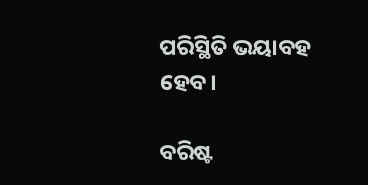ପରିସ୍ଥିତି ଭୟାବହ ହେବ।

ବରିଷ୍ଟ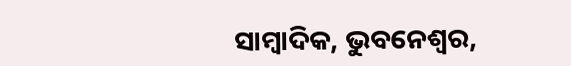ସାମ୍ବାଦିକ, ଭୁବନେଶ୍ବର,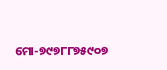ମୋ-୭୯୭୮୮୭୫୯୦୭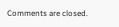Comments are closed.